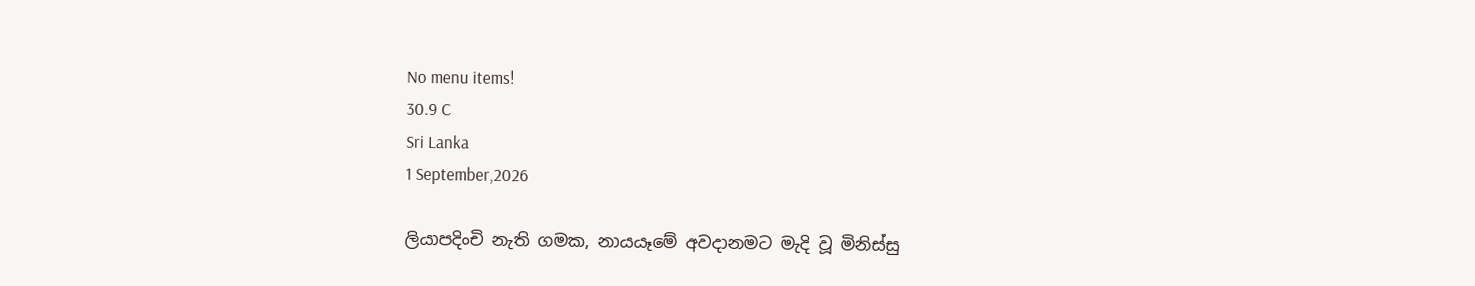No menu items!
30.9 C
Sri Lanka
1 September,2026

ලියාපදිංචි නැති ගමක, නායයෑමේ අවදානමට මැදි වූ මිනිස්සු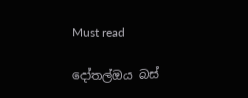Must read

දෝතල්ඔය බස්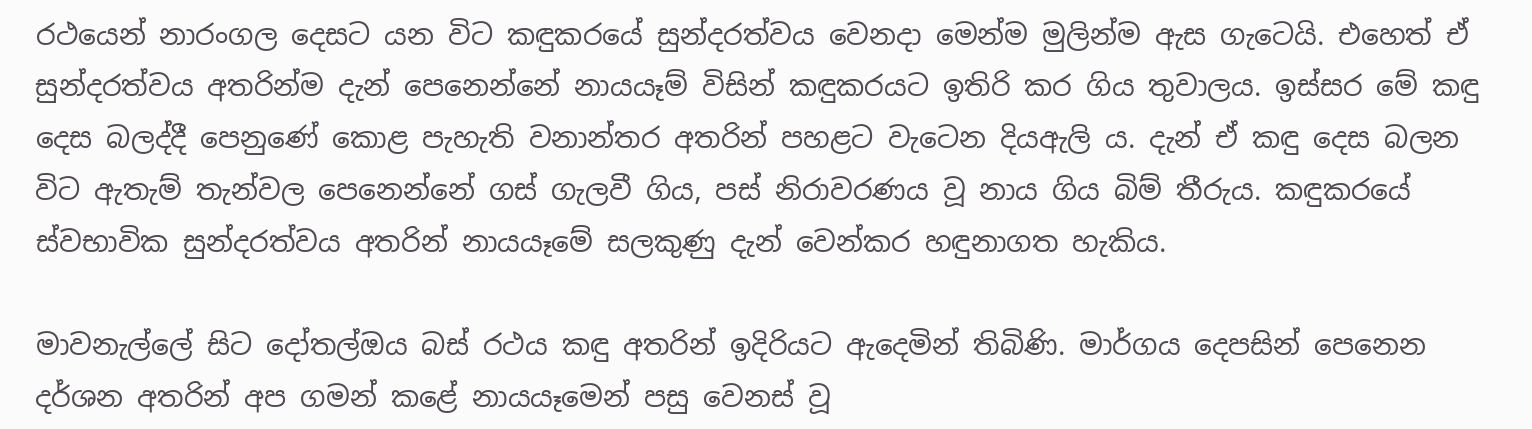රථයෙන් නාරංගල දෙසට යන විට කඳුකරයේ සුන්දරත්වය වෙනදා මෙන්ම මුලින්ම ඇස ගැටෙයි. එහෙත් ඒ සුන්දරත්වය අතරින්ම දැන් පෙනෙන්නේ නායයෑම් විසින් කඳුකරයට ඉතිරි කර ගිය තුවාලය. ඉස්සර මේ කඳු දෙස බලද්දී පෙනුණේ කොළ පැහැති වනාන්තර අතරින් පහළට වැටෙන දියඇලි ය. දැන් ඒ කඳු දෙස බලන විට ඇතැම් තැන්වල පෙනෙන්නේ ගස් ගැලවී ගිය, පස් නිරාවරණය වූ නාය ගිය බිම් තීරුය. කඳුකරයේ ස්වභාවික සුන්දරත්වය අතරින් නායයෑමේ සලකුණු දැන් වෙන්කර හඳුනාගත හැකිය.

මාවනැල්ලේ සිට දෝතල්ඔය බස් රථය කඳු අතරින් ඉදිරියට ඇදෙමින් තිබිණි. මාර්ගය දෙපසින් පෙනෙන දර්ශන අතරින් අප ගමන් කළේ නායයෑමෙන් පසු වෙනස් වූ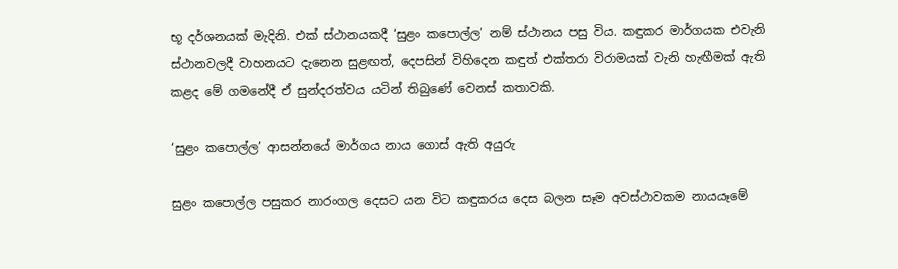භූ දර්ශනයක් මැදිනි. එක් ස්ථානයකදී ‘සුළං කපොල්ල’ නම් ස්ථානය පසු විය. කඳුකර මාර්ගයක එවැනි ස්ථානවලදී වාහනයට දැනෙන සුළඟත්, දෙපසින් විහිදෙන කඳුත් එක්තරා විරාමයක් වැනි හැඟීමක් ඇති කළද මේ ගමනේදී ඒ සුන්දරත්වය යටින් තිබුණේ වෙනස් කතාවකි.

‘සුළං කපොල්ල’ ආසන්නයේ මාර්ගය නාය ගොස් ඇති අයුරු

සුළං කපොල්ල පසුකර නාරංගල දෙසට යන විට කඳුකරය දෙස බලන සෑම අවස්ථාවකම නායයෑමේ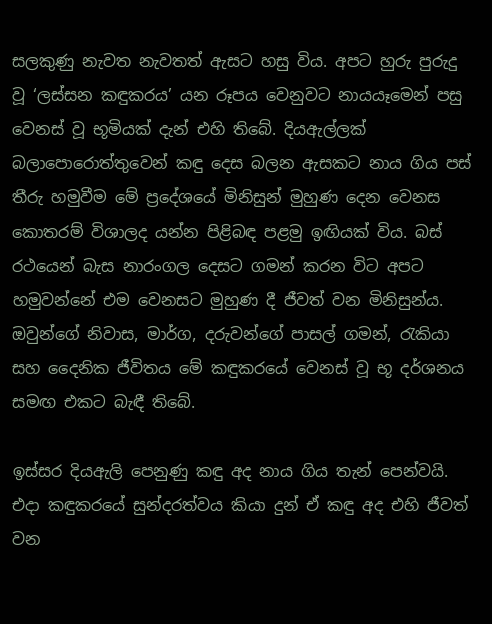සලකුණු නැවත නැවතත් ඇසට හසු විය. අපට හුරු පුරුදු වූ ‘ලස්සන කඳුකරය’ යන රූපය වෙනුවට නායයෑමෙන් පසු වෙනස් වූ භූමියක් දැන් එහි තිබේ. දියඇල්ලක් බලාපොරොත්තුවෙන් කඳු දෙස බලන ඇසකට නාය ගිය පස් තීරු හමුවීම මේ ප්‍රදේශයේ මිනිසුන් මුහුණ දෙන වෙනස කොතරම් විශාලද යන්න පිළිබඳ පළමු ඉඟියක් විය. බස් රථයෙන් බැස නාරංගල දෙසට ගමන් කරන විට අපට හමුවන්නේ එම වෙනසට මුහුණ දී ජීවත් වන මිනිසුන්ය. ඔවුන්ගේ නිවාස, මාර්ග, දරුවන්ගේ පාසල් ගමන්, රැකියා සහ දෛනික ජීවිතය මේ කඳුකරයේ වෙනස් වූ භූ දර්ශනය සමඟ එකට බැඳී තිබේ.

ඉස්සර දියඇලි පෙනුණු කඳු අද නාය ගිය තැන් පෙන්වයි. එදා කඳුකරයේ සුන්දරත්වය කියා දුන් ඒ කඳු අද එහි ජීවත් වන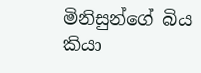මිනිසුන්ගේ බිය කියා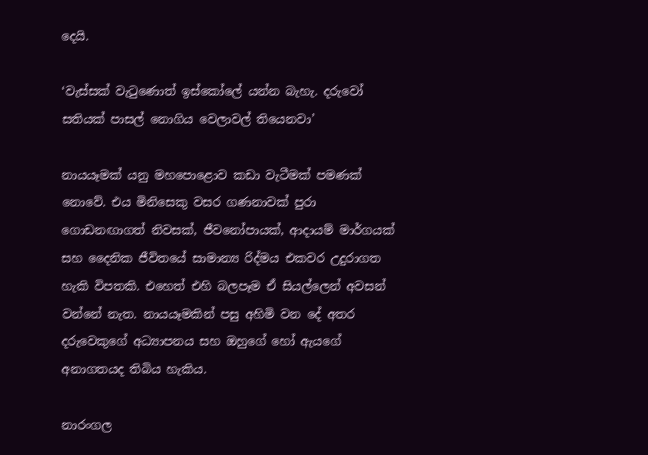දෙයි.

‘වැස්සක් වැටුණොත් ඉස්කෝලේ යන්න බැහැ. දරුවෝ සතියක් පාසල් නොගිය වෙලාවල් තියෙනවා’

නායයෑමක් යනු මහපොළොව කඩා වැටීමක් පමණක් නොවේ. එය මිනිසෙකු වසර ගණනාවක් පුරා ගොඩනඟාගත් නිවසක්, ජීවනෝපායක්, ආදායම් මාර්ගයක් සහ දෛනික ජීවිතයේ සාමාන්‍ය රිද්මය එකවර උදුරාගත හැකි විපතකි. එහෙත් එහි බලපෑම ඒ සියල්ලෙන් අවසන් වන්නේ නැත. නායයෑමකින් පසු අහිමි වන දේ අතර දරුවෙකුගේ අධ්‍යාපනය සහ ඔහුගේ හෝ ඇයගේ අනාගතයද තිබිය හැකිය.

නාරංගල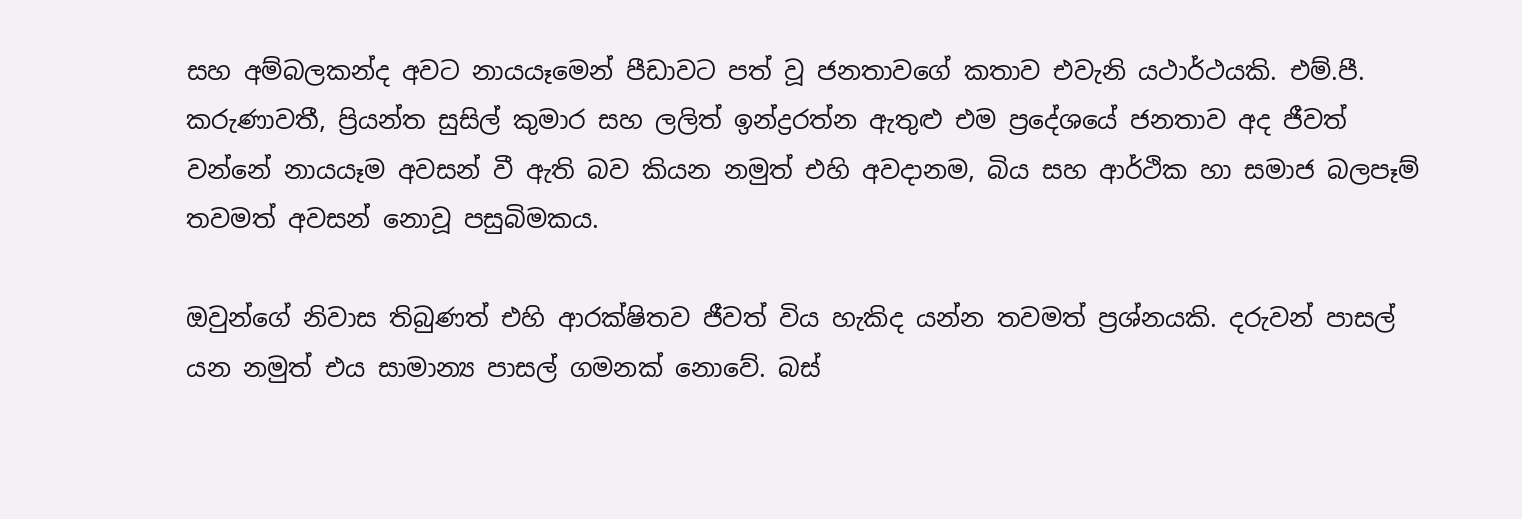සහ අම්බලකන්ද අවට නායයෑමෙන් පීඩාවට පත් වූ ජනතාවගේ කතාව එවැනි යථාර්ථයකි. එම්.පී. කරුණාවතී, ප්‍රියන්ත සුසිල් කුමාර සහ ලලිත් ඉන්ද්‍රරත්න ඇතුළු එම ප්‍රදේශයේ ජනතාව අද ජීවත් වන්නේ නායයෑම අවසන් වී ඇති බව කියන නමුත් එහි අවදානම, බිය සහ ආර්ථික හා සමාජ බලපෑම් තවමත් අවසන් නොවූ පසුබිමකය.

ඔවුන්ගේ නිවාස තිබුණත් එහි ආරක්ෂිතව ජීවත් විය හැකිද යන්න තවමත් ප්‍රශ්නයකි. දරුවන් පාසල් යන නමුත් එය සාමාන්‍ය පාසල් ගමනක් නොවේ. බස්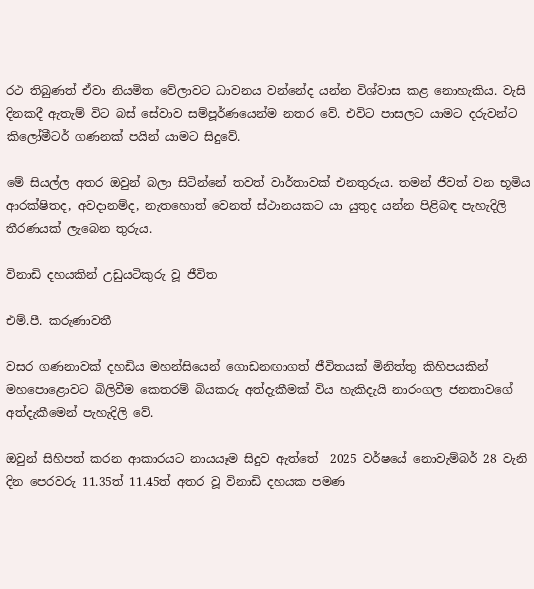රථ තිබුණත් ඒවා නියමිත වේලාවට ධාවනය වන්නේද යන්න විශ්වාස කළ නොහැකිය. වැසි දිනකදී ඇතැම් විට බස් සේවාව සම්පූර්ණයෙන්ම නතර වේ. එවිට පාසලට යාමට දරුවන්ට කිලෝමීටර් ගණනක් පයින් යාමට සිදුවේ.

මේ සියල්ල අතර ඔවුන් බලා සිටින්නේ තවත් වාර්තාවක් එනතුරුය. තමන් ජීවත් වන භූමිය ආරක්ෂිතද, අවදානම්ද, නැතහොත් වෙනත් ස්ථානයකට යා යුතුද යන්න පිළිබඳ පැහැදිලි තීරණයක් ලැබෙන තුරුය.

විනාඩි දහයකින් උඩුයටිකුරු වූ ජීවිත

එම්.පී. කරුණාවතී

වසර ගණනාවක් දහඩිය මහන්සියෙන් ගොඩනඟාගත් ජීවිතයක් මිනිත්තු කිහිපයකින් මහපොළොවට බිලිවීම කෙතරම් බියකරු අත්දැකීමක් විය හැකිදැයි නාරංගල ජනතාවගේ අත්දැකීමෙන් පැහැදිලි වේ.

ඔවුන් සිහිපත් කරන ආකාරයට නායයෑම සිදුව ඇත්තේ  2025 වර්ෂයේ නොවැම්බර් 28 වැනි දින පෙරවරු 11.35ත් 11.45ත් අතර වූ විනාඩි දහයක පමණ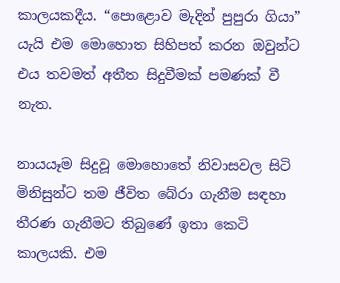කාලයකදීය. “පොළොව මැදින් පුපුරා ගියා” යැයි එම මොහොත සිහිපත් කරන ඔවුන්ට එය තවමත් අතීත සිදුවීමක් පමණක් වී නැත.

නායයෑම සිදුවූ මොහොතේ නිවාසවල සිටි මිනිසුන්ට තම ජීවිත බේරා ගැනීම සඳහා තීරණ ගැනීමට තිබුණේ ඉතා කෙටි කාලයකි. එම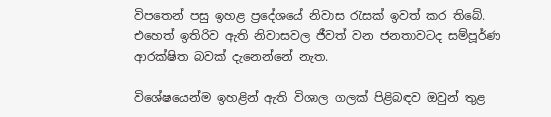විපතෙන් පසු ඉහළ ප්‍රදේශයේ නිවාස රැසක් ඉවත් කර තිබේ. එහෙත් ඉතිරිව ඇති නිවාසවල ජීවත් වන ජනතාවටද සම්පූර්ණ ආරක්ෂිත බවක් දැනෙන්නේ නැත.

විශේෂයෙන්ම ඉහළින් ඇති විශාල ගලක් පිළිබඳව ඔවුන් තුළ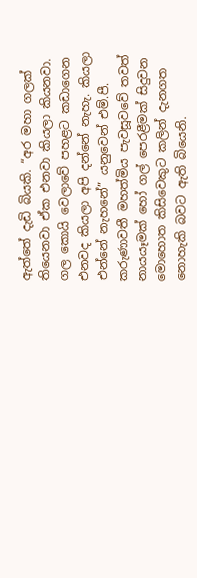ඇත්තේ දැඩි බියකි. “අර මහා ගලක් තියෙනවා ඒක එනවා කියලා කියනවා. ගල කොයි වෙලාවේ පහළට කඩාගෙන එනවද කියලා අපි දන්නේ නැහැ. කියලා එන්නේ නැහනේ” යනුවෙන් එම්.පී. කරුණාවතී මහත්මිය පැවසූවවේ තවත් නායයෑමක් හෝ ගල් පෙරළීමක් සිදුවන මොහොත කිසිවෙකුට කලින් දැනගත නොහැකි බවට ඇති බියෙනි.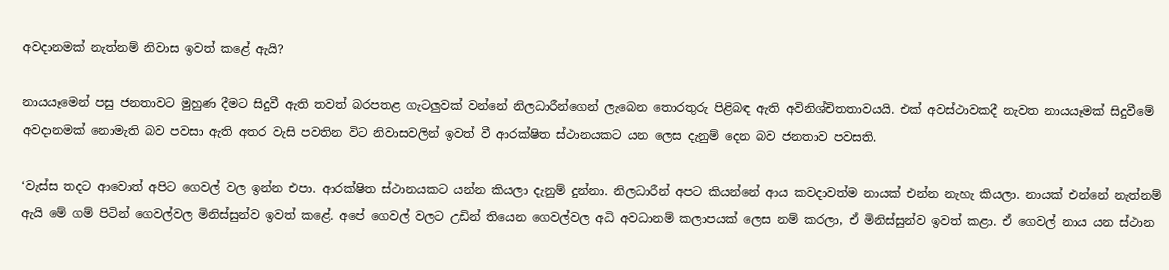අවදානමක් නැත්නම් නිවාස ඉවත් කළේ ඇයි?

නායයෑමෙන් පසු ජනතාවට මුහුණ දීමට සිදුවී ඇති තවත් බරපතළ ගැටලුවක් වන්නේ නිලධාරීන්ගෙන් ලැබෙන තොරතුරු පිළිබඳ ඇති අවිනිශ්චිතතාවයයි. එක් අවස්ථාවකදී නැවත නායයෑමක් සිදුවීමේ අවදානමක් නොමැති බව පවසා ඇති අතර වැසි පවතින විට නිවාසවලින් ඉවත් වී ආරක්ෂිත ස්ථානයකට යන ලෙස දැනුම් දෙන බව ජනතාව පවසති.

‘වැස්ස තදට ආවොත් අපිට ගෙවල් වල ඉන්න එපා. ආරක්ෂිත ස්ථානයකට යන්න කියලා දැනුම් දුන්නා. නිලධාරීන් අපට කියන්නේ ආය කවදාවත්ම නායක් එන්න නැහැ කියලා. නායක් එන්නේ නැත්නම් ඇයි මේ ගම් පිටින් ගෙවල්වල මිනිස්සුන්ව ඉවත් කළේ. අපේ ගෙවල් වලට උඩින් තියෙන ගෙවල්වල අධි අවධානම් කලාපයක් ලෙස නම් කරලා, ඒ මිනිස්සුන්ව ඉවත් කළා. ඒ ගෙවල් නාය යන ස්ථාන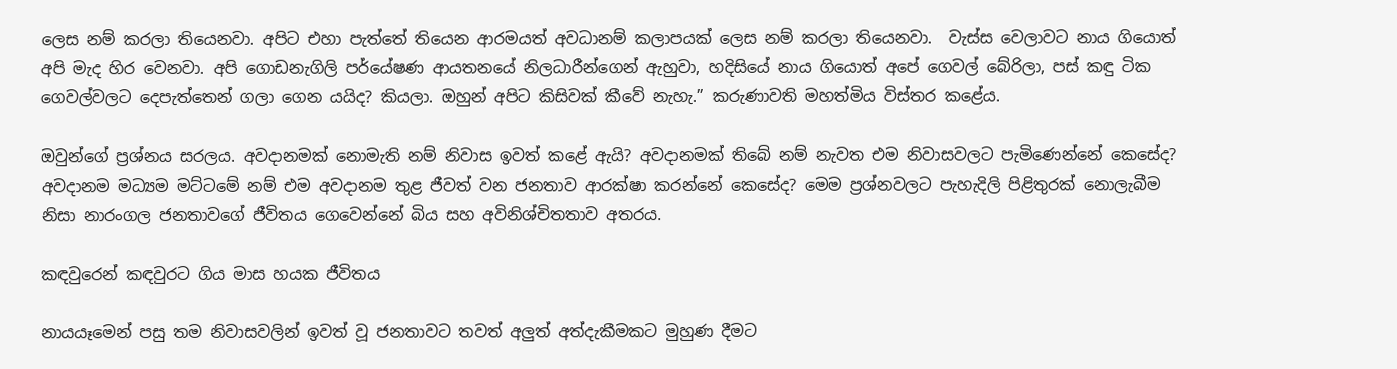ලෙස නම් කරලා තියෙනවා. අපිට එහා පැත්තේ තියෙන ආරමයත් අවධානම් කලාපයක් ලෙස නම් කරලා තියෙනවා.  වැස්ස වෙලාවට නාය ගියොත් අපි මැද හිර වෙනවා. අපි ගොඩනැගිලි පර්යේෂණ ආයතනයේ නිලධාරීන්ගෙන් ඇහුවා, හදිසියේ නාය ගියොත් අපේ ගෙවල් බේරිලා, පස් කඳු ටික ගෙවල්වලට දෙපැත්තෙන් ගලා ගෙන යයිද? කියලා. ඔහුන් අපිට කිසිවක් කීවේ නැහැ.” කරුණාවති මහත්මිය විස්තර කළේය.

ඔවුන්ගේ ප්‍රශ්නය සරලය. අවදානමක් නොමැති නම් නිවාස ඉවත් කළේ ඇයි? අවදානමක් තිබේ නම් නැවත එම නිවාසවලට පැමිණෙන්නේ කෙසේද? අවදානම මධ්‍යම මට්ටමේ නම් එම අවදානම තුළ ජීවත් වන ජනතාව ආරක්ෂා කරන්නේ කෙසේද? මෙම ප්‍රශ්නවලට පැහැදිලි පිළිතුරක් නොලැබීම නිසා නාරංගල ජනතාවගේ ජීවිතය ගෙවෙන්නේ බිය සහ අවිනිශ්චිතතාව අතරය.

කඳවුරෙන් කඳවුරට ගිය මාස හයක ජීවිතය

නායයෑමෙන් පසු තම නිවාසවලින් ඉවත් වූ ජනතාවට තවත් අලුත් අත්දැකීමකට මුහුණ දීමට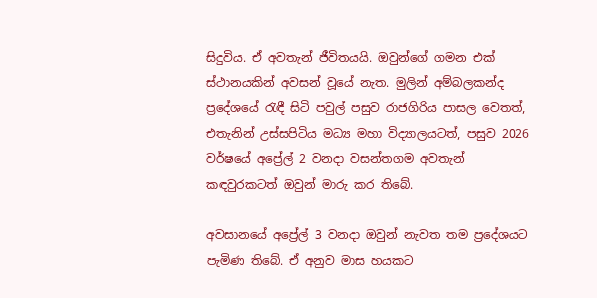සිදුවිය. ඒ අවතැන් ජීවිතයයි. ඔවුන්ගේ ගමන එක් ස්ථානයකින් අවසන් වූයේ නැත. මුලින් අම්බලකන්ද ප්‍රදේශයේ රැඳී සිටි පවුල් පසුව රාජගිරිය පාසල වෙතත්, එතැනින් උස්සපිටිය මධ්‍ය මහා විද්‍යාලයටත්, පසුව 2026 වර්ෂයේ අප්‍රේල් 2 වනදා වසන්තගම අවතැන් කඳවුරකටත් ඔවුන් මාරු කර තිබේ.

අවසානයේ අප්‍රේල් 3 වනදා ඔවුන් නැවත තම ප්‍රදේශයට පැමිණ තිබේ. ඒ අනුව මාස හයකට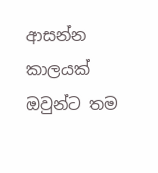ආසන්න කාලයක් ඔවුන්ට තම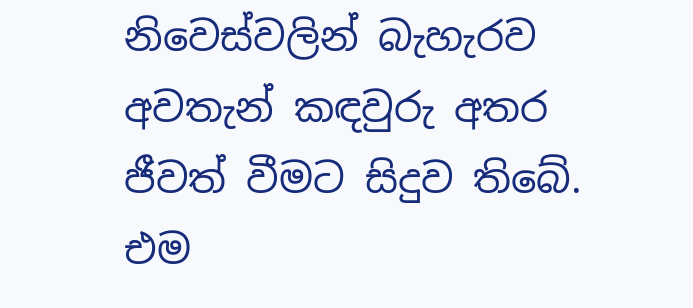නිවෙස්වලින් බැහැරව අවතැන් කඳවුරු අතර ජීවත් වීමට සිදුව තිබේ. එම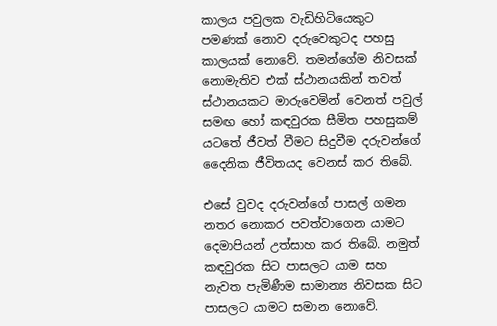කාලය පවුලක වැඩිහිටියෙකුට පමණක් නොව දරුවෙකුටද පහසු කාලයක් නොවේ. තමන්ගේම නිවසක් නොමැතිව එක් ස්ථානයකින් තවත් ස්ථානයකට මාරුවෙමින් වෙනත් පවුල් සමඟ හෝ කඳවුරක සීමිත පහසුකම් යටතේ ජීවත් වීමට සිදුවීම දරුවන්ගේ දෛනික ජීවිතයද වෙනස් කර තිබේ.

එසේ වුවද දරුවන්ගේ පාසල් ගමන නතර නොකර පවත්වාගෙන යාමට දෙමාපියන් උත්සාහ කර තිබේ. නමුත් කඳවුරක සිට පාසලට යාම සහ නැවත පැමිණීම සාමාන්‍ය නිවසක සිට පාසලට යාමට සමාන නොවේ.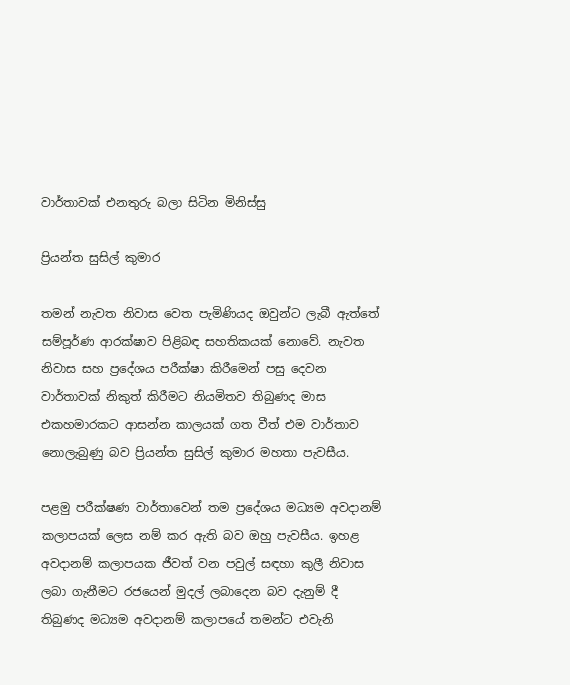වාර්තාවක් එනතුරු බලා සිටින මිනිස්සු

ප්‍රියන්ත සුසිල් කුමාර

තමන් නැවත නිවාස වෙත පැමිණියද ඔවුන්ට ලැබී ඇත්තේ සම්පූර්ණ ආරක්ෂාව පිළිබඳ සහතිකයක් නොවේ. නැවත නිවාස සහ ප්‍රදේශය පරීක්ෂා කිරීමෙන් පසු දෙවන වාර්තාවක් නිකුත් කිරීමට නියමිතව තිබුණද මාස එකහමාරකට ආසන්න කාලයක් ගත වීත් එම වාර්තාව නොලැබුණු බව ප්‍රියන්ත සුසිල් කුමාර මහතා පැවසීය.

පළමු පරීක්ෂණ වාර්තාවෙන් තම ප්‍රදේශය මධ්‍යම අවදානම් කලාපයක් ලෙස නම් කර ඇති බව ඔහු පැවසීය. ඉහළ අවදානම් කලාපයක ජීවත් වන පවුල් සඳහා කුලී නිවාස ලබා ගැනීමට රජයෙන් මුදල් ලබාදෙන බව දැනුම් දී තිබුණද මධ්‍යම අවදානම් කලාපයේ තමන්ට එවැනි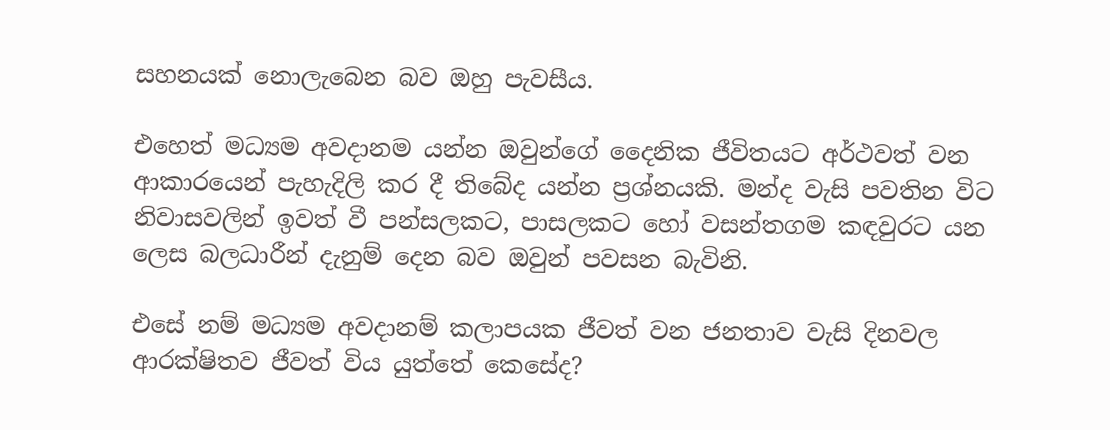සහනයක් නොලැබෙන බව ඔහු පැවසීය.

එහෙත් මධ්‍යම අවදානම යන්න ඔවුන්ගේ දෛනික ජීවිතයට අර්ථවත් වන ආකාරයෙන් පැහැදිලි කර දී තිබේද යන්න ප්‍රශ්නයකි. මන්ද වැසි පවතින විට නිවාසවලින් ඉවත් වී පන්සලකට, පාසලකට හෝ වසන්තගම කඳවුරට යන ලෙස බලධාරීන් දැනුම් දෙන බව ඔවුන් පවසන බැවිනි.

එසේ නම් මධ්‍යම අවදානම් කලාපයක ජීවත් වන ජනතාව වැසි දිනවල ආරක්ෂිතව ජීවත් විය යුත්තේ කෙසේද?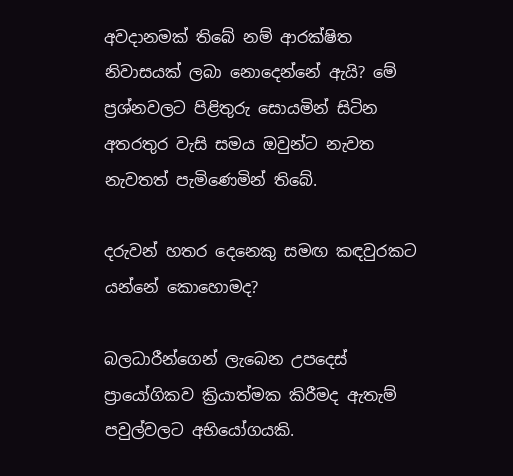අවදානමක් තිබේ නම් ආරක්ෂිත නිවාසයක් ලබා නොදෙන්නේ ඇයි? මේ ප්‍රශ්නවලට පිළිතුරු සොයමින් සිටින අතරතුර වැසි සමය ඔවුන්ට නැවත නැවතත් පැමිණෙමින් තිබේ.

දරුවන් හතර දෙනෙකු සමඟ කඳවුරකට යන්නේ කොහොමද?

බලධාරීන්ගෙන් ලැබෙන උපදෙස් ප්‍රායෝගිකව ක්‍රියාත්මක කිරීමද ඇතැම් පවුල්වලට අභියෝගයකි.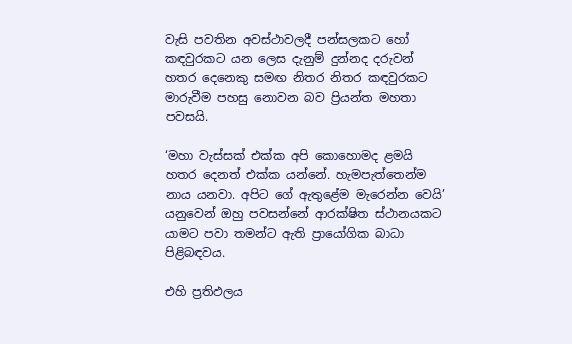වැසි පවතින අවස්ථාවලදී පන්සලකට හෝ කඳවුරකට යන ලෙස දැනුම් දුන්නද දරුවන් හතර දෙනෙකු සමඟ නිතර නිතර කඳවුරකට මාරුවීම පහසු නොවන බව ප්‍රියන්ත මහතා පවසයි.

‘මහා වැස්සක් එක්ක අපි කොහොමද ළමයි හතර දෙනත් එක්ක යන්නේ. හැමපැත්තෙන්ම නාය යනවා. අපිට ගේ ඇතුළේම මැරෙන්න වෙයි’ යනුවෙන් ඔහු පවසන්නේ ආරක්ෂිත ස්ථානයකට යාමට පවා තමන්ට ඇති ප්‍රායෝගික බාධා පිළිබඳවය.

එහි ප්‍රතිඵලය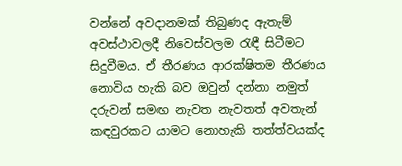වන්නේ අවදානමක් තිබුණද ඇතැම් අවස්ථාවලදී නිවෙස්වලම රැඳී සිටීමට සිදුවීමය. ඒ තීරණය ආරක්ෂිතම තීරණය නොවිය හැකි බව ඔවුන් දන්නා නමුත් දරුවන් සමඟ නැවත නැවතත් අවතැන් කඳවුරකට යාමට නොහැකි තත්ත්වයක්ද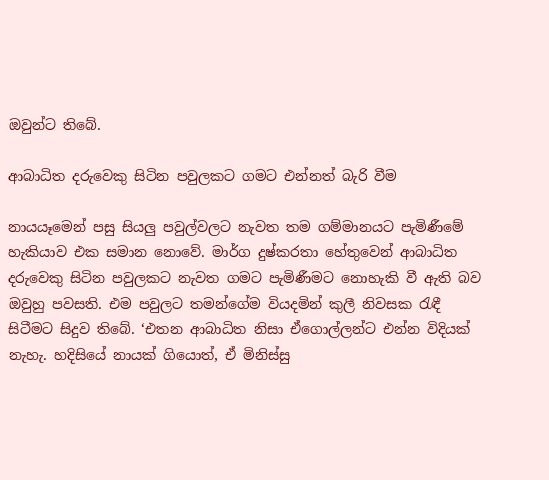ඔවුන්ට තිබේ.

ආබාධිත දරුවෙකු සිටින පවුලකට ගමට එන්නත් බැරි වීම

නායයෑමෙන් පසු සියලු පවුල්වලට නැවත තම ගම්මානයට පැමිණීමේ හැකියාව එක සමාන නොවේ. මාර්ග දුෂ්කරතා හේතුවෙන් ආබාධිත දරුවෙකු සිටින පවුලකට නැවත ගමට පැමිණීමට නොහැකි වී ඇති බව ඔවුහු පවසති. එම පවුලට තමන්ගේම වියදමින් කුලී නිවසක රැඳී සිටීමට සිදුව තිබේ. ‘එතන ආබාධිත නිසා ඒගොල්ලන්ට එන්න විදියක් නැහැ. හදිසියේ නායක් ගියොත්, ඒ මිනිස්සු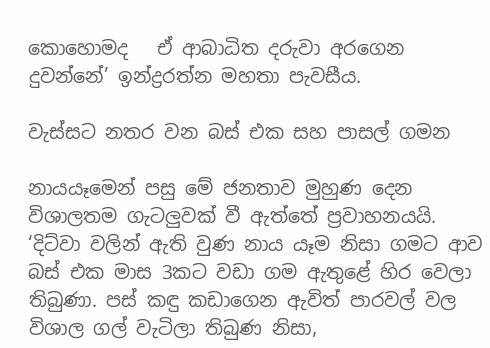කොහොමද   ඒ ආබාධිත දරුවා අරගෙන දුවන්නේ’ ඉන්ද්‍රරත්න මහතා පැවසීය.

වැස්සට නතර වන බස් එක සහ පාසල් ගමන

නායයෑමෙන් පසු මේ ජනතාව මුහුණ දෙන විශාලතම ගැටලුවක් වී ඇත්තේ ප්‍රවාහනයයි. ‘දිට්වා වලින් ඇති වුණ නාය යෑම නිසා ගමට ආව බස් එක මාස 3කට වඩා ගම ඇතුළේ හිර වෙලා තිබුණා. පස් කඳු කඩාගෙන ඇවිත් පාරවල් වල විශාල ගල් වැටිලා තිබුණ නිසා,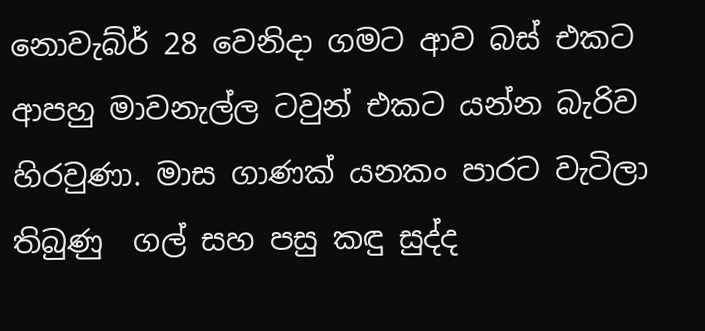නොවැබ්ර් 28 වෙනිදා ගමට ආව බස් එකට ආපහු මාවනැල්ල ටවුන් එකට යන්න බැරිව හිරවුණා. මාස ගාණක් යනකං පාරට වැටිලා තිබුණු  ගල් සහ පසු කඳු සුද්ද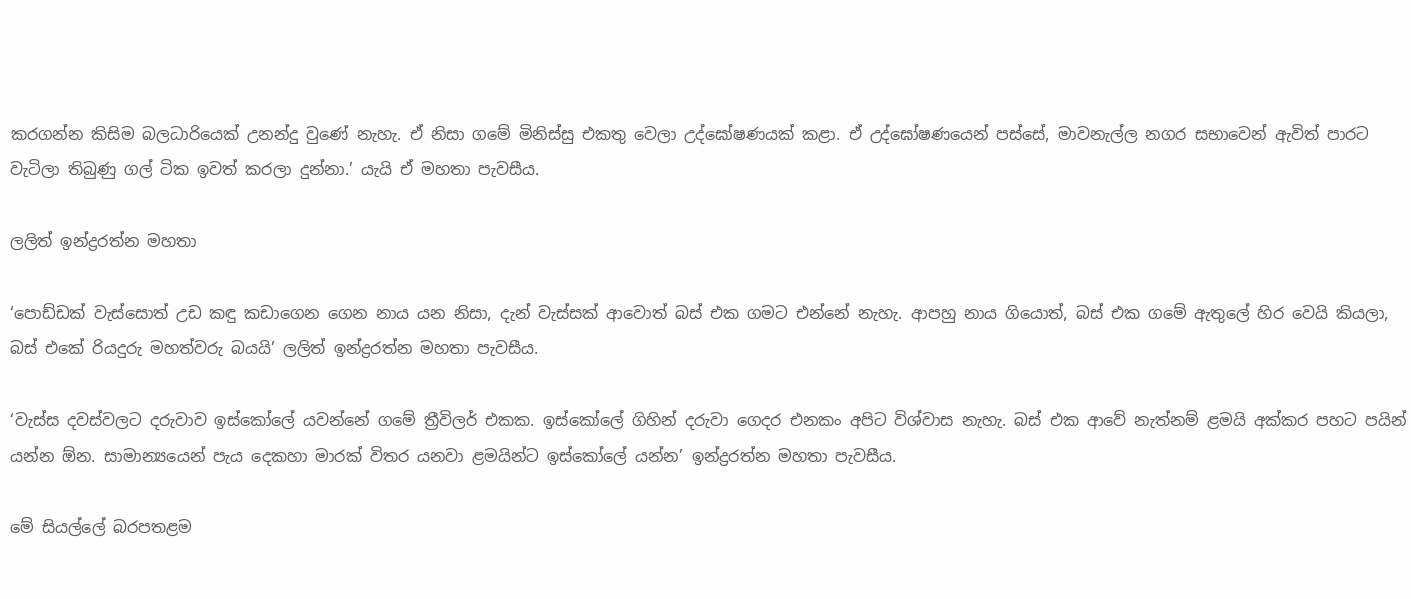කරගන්න කිසිම බලධාරියෙක් උනන්දු වුණේ නැහැ. ඒ නිසා ගමේ මිනිස්සු එකතු වෙලා උද්ඝෝෂණයක් කළා. ඒ උද්ඝෝෂණයෙන් පස්සේ, මාවනැල්ල නගර සභාවෙන් ඇවිත් පාරට වැටිලා තිබුණු ගල් ටික ඉවත් කරලා දුන්නා.’ යැයි ඒ මහතා පැවසීය.

ලලිත් ඉන්ද්‍රරත්න මහතා

‘පොඩ්ඩක් වැස්සොත් උඩ කඳු කඩාගෙන ගෙන නාය යන නිසා, දැන් වැස්සක් ආවොත් බස් එක ගමට එන්නේ නැහැ. ආපහු නාය ගියොත්, බස් එක ගමේ ඇතුලේ හිර වෙයි කියලා, බස් එකේ රියදුරු මහත්වරු බයයි’ ලලිත් ඉන්ද්‍රරත්න මහතා පැවසීය.

‘වැස්ස දවස්වලට දරුවාව ඉස්කෝලේ යවන්නේ ගමේ ත්‍රීවිලර් එකක. ඉස්කෝලේ ගිහින් දරුවා ගෙදර එනකං අපිට විශ්වාස නැහැ. බස් එක ආවේ නැත්නම් ළමයි අක්කර පහට පයින් යන්න ඕන. සාමාන්‍යයෙන් පැය දෙකහා මාරක් විතර යනවා ළමයින්ට ඉස්කෝලේ යන්න’ ඉන්ද්‍රරත්න මහතා පැවසීය.

මේ සියල්ලේ බරපතළම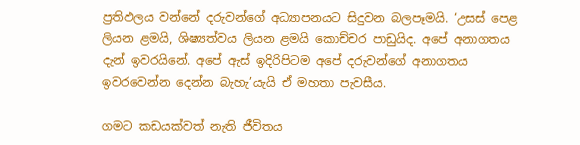ප්‍රතිඵලය වන්නේ දරුවන්ගේ අධ්‍යාපනයට සිදුවන බලපෑමයි. ‘උසස් පෙළ ලියන ළමයි, ශිෂ්‍යත්වය ලියන ළමයි කොච්චර පාඩුයිද. අපේ අනාගතය දැන් ඉවරයිනේ. අපේ ඇස් ඉදිරිපිටම අපේ දරුවන්ගේ අනාගතය ඉවරවෙන්න දෙන්න බැහැ’යැයි ඒ මහතා පැවසීය.

ගමට කඩයක්වත් නැති ජීවිතය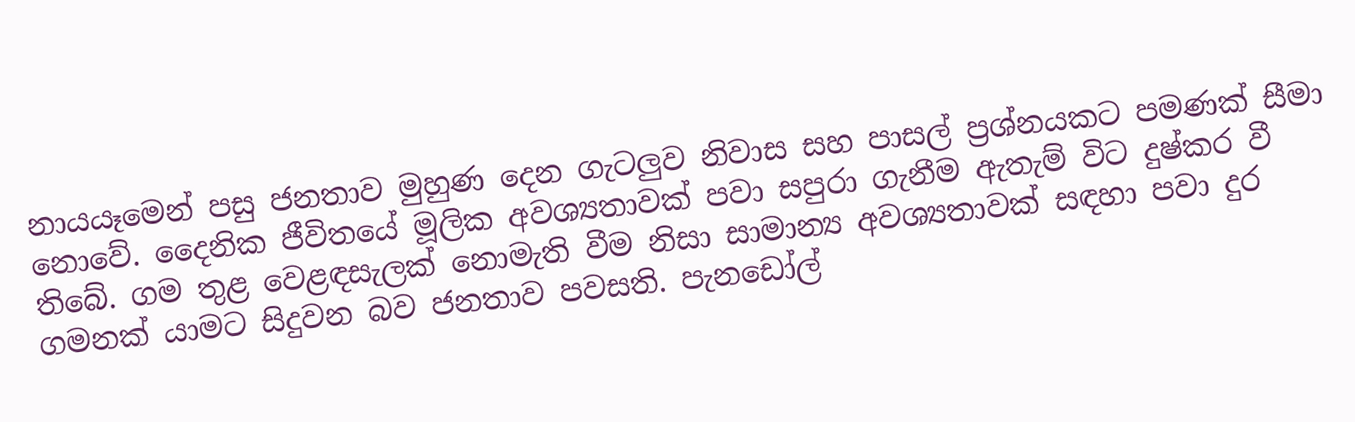නායයෑමෙන් පසු ජනතාව මුහුණ දෙන ගැටලුව නිවාස සහ පාසල් ප්‍රශ්නයකට පමණක් සීමා නොවේ. දෛනික ජීවිතයේ මූලික අවශ්‍යතාවක් පවා සපුරා ගැනීම ඇතැම් විට දුෂ්කර වී තිබේ. ගම තුළ වෙළඳසැලක් නොමැති වීම නිසා සාමාන්‍ය අවශ්‍යතාවක් සඳහා පවා දුර ගමනක් යාමට සිදුවන බව ජනතාව පවසති. පැනඩෝල්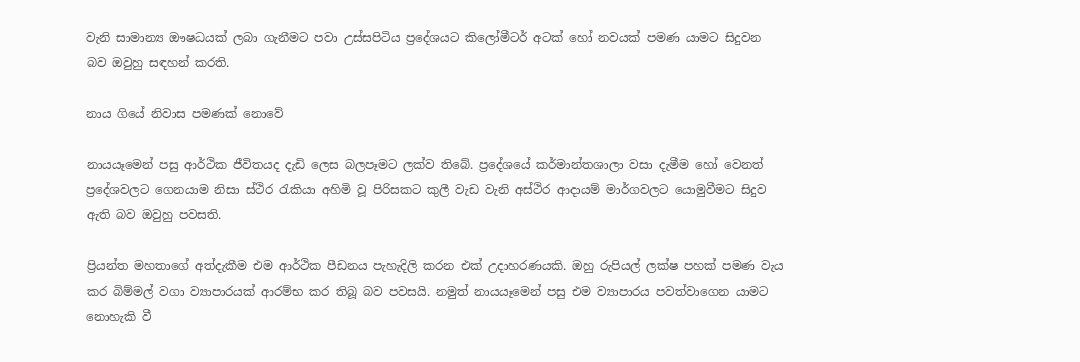වැනි සාමාන්‍ය ඖෂධයක් ලබා ගැනීමට පවා උස්සපිටිය ප්‍රදේශයට කිලෝමීටර් අටක් හෝ නවයක් පමණ යාමට සිදුවන බව ඔවුහු සඳහන් කරති.

නාය ගියේ නිවාස පමණක් නොවේ

නායයෑමෙන් පසු ආර්ථික ජීවිතයද දැඩි ලෙස බලපෑමට ලක්ව තිබේ. ප්‍රදේශයේ කර්මාන්තශාලා වසා දැමීම හෝ වෙනත් ප්‍රදේශවලට ගෙනයාම නිසා ස්ථිර රැකියා අහිමි වූ පිරිසකට කුලී වැඩ වැනි අස්ථිර ආදායම් මාර්ගවලට යොමුවීමට සිදුව ඇති බව ඔවුහු පවසති.

ප්‍රියන්ත මහතාගේ අත්දැකීම එම ආර්ථික පීඩනය පැහැදිලි කරන එක් උදාහරණයකි. ඔහු රුපියල් ලක්ෂ පහක් පමණ වැය කර බිම්මල් වගා ව්‍යාපාරයක් ආරම්භ කර තිබූ බව පවසයි. නමුත් නායයෑමෙන් පසු එම ව්‍යාපාරය පවත්වාගෙන යාමට නොහැකි වී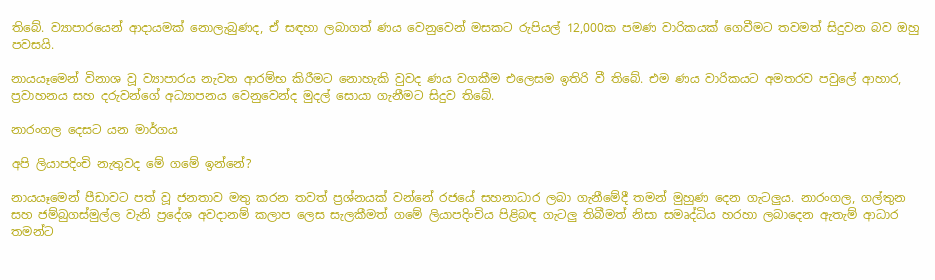තිබේ. ව්‍යාපාරයෙන් ආදායමක් නොලැබුණද, ඒ සඳහා ලබාගත් ණය වෙනුවෙන් මසකට රුපියල් 12,000ක පමණ වාරිකයක් ගෙවීමට තවමත් සිදුවන බව ඔහු පවසයි.

නායයෑමෙන් විනාශ වූ ව්‍යාපාරය නැවත ආරම්භ කිරීමට නොහැකි වුවද ණය වගකීම එලෙසම ඉතිරි වී තිබේ. එම ණය වාරිකයට අමතරව පවුලේ ආහාර, ප්‍රවාහනය සහ දරුවන්ගේ අධ්‍යාපනය වෙනුවෙන්ද මුදල් සොයා ගැනීමට සිදුව තිබේ.

නාරංගල දෙසට යන මාර්ගය

අපි ලියාපදිංචි නැතුවද මේ ගමේ ඉන්නේ?

නායයෑමෙන් පීඩාවට පත් වූ ජනතාව මතු කරන තවත් ප්‍රශ්නයක් වන්නේ රජයේ සහනාධාර ලබා ගැනීමේදී තමන් මුහුණ දෙන ගැටලුය. නාරංගල, ගල්තුන සහ ජම්බුගස්මුල්ල වැනි ප්‍රදේශ අවදානම් කලාප ලෙස සැලකීමත් ගමේ ලියාපදිංචිය පිළිබඳ ගැටලු තිබීමත් නිසා සමෘද්ධිය හරහා ලබාදෙන ඇතැම් ආධාර තමන්ට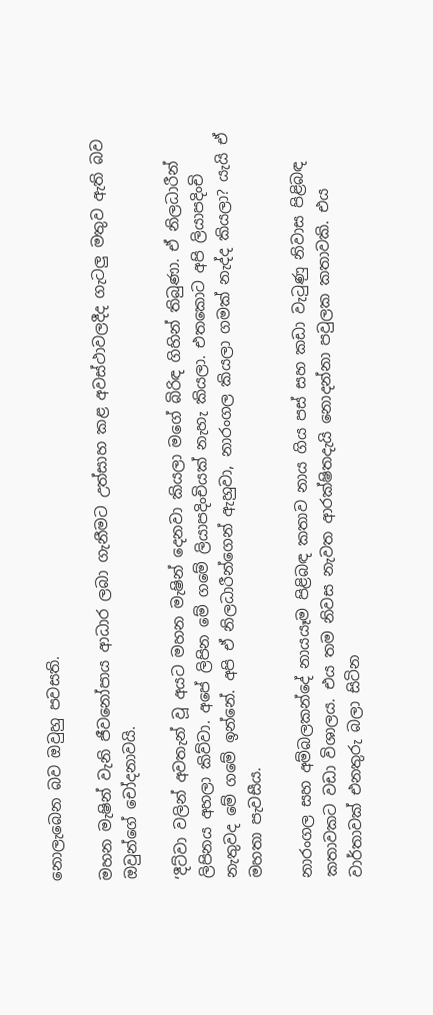නොලැබෙන බව ඔවුහු පවසති.

මහන මැෂින් වැනි ජීවනෝපාය ආධාර ලබා ගැනීමට උත්සාහ කළ අවස්ථාවලදීද ගැටලු මතුව ඇති බව ඔවුන්ගේ චෝදනාවයි.

‘දීට්වා වලින් අවතැන් වූ අයට මහන මැෂින් දෙනවා කියලා මගේ බිරිඳ ගිහින් තිබුණා. ඒ නිලධාරීන් ලිපිනය අහලා කිව්වා. අපේ ලිපින මේ ගමේ ලියාපදිංචියක් නැහැ කියලා. එතකොට අපි ලියාපදිංචි නැතුවද මේ ගමේ ඉන්නේ. අපි ඒ නිලධාරීන්ගෙන් ඇහුවා, නාරංගල කියලා ගමක් නැද්ද කියලා? යැයි ඒ මහතා පැවසීය.

නාරංගල සහ අම්බලකන්දේ නායයෑම පිළිබඳ කතාව නාය ගිය පස් සහ කඩා වැටුණු නිවාස පිළිබඳ කතාවකට වඩා විශාලය. එය තම නිවස නැවත ආරක්ෂිතදැයි නොදන්නා පවුලක කතාවකි. එය වාර්තාවක් එනතුරු බලා සිටින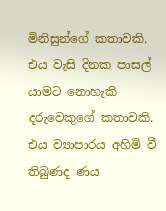මිනිසුන්ගේ කතාවකි. එය වැසි දිනක පාසල් යාමට නොහැකි දරුවෙකුගේ කතාවකි. එය ව්‍යාපාරය අහිමි වී තිබුණද ණය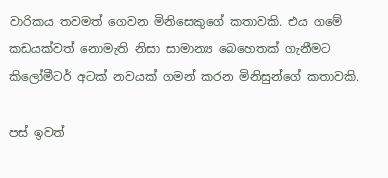වාරිකය තවමත් ගෙවන මිනිසෙකුගේ කතාවකි. එය ගමේ කඩයක්වත් නොමැති නිසා සාමාන්‍ය බෙහෙතක් ගැනීමට කිලෝමීටර් අටක් නවයක් ගමන් කරන මිනිසුන්ගේ කතාවකි.

පස් ඉවත්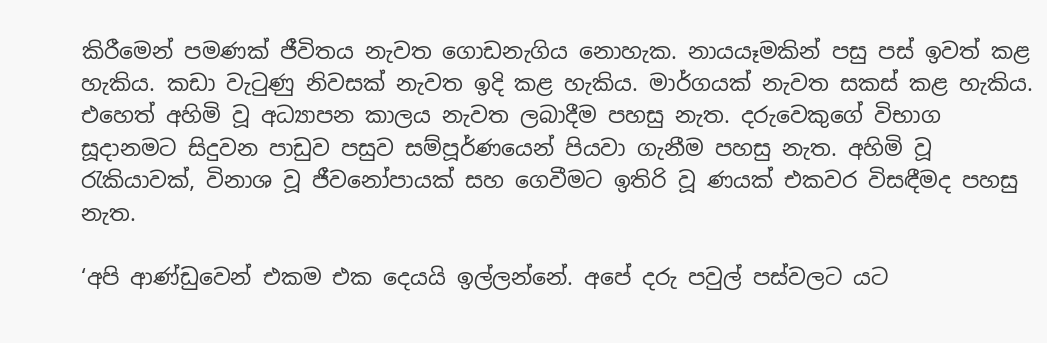කිරීමෙන් පමණක් ජීවිතය නැවත ගොඩනැගිය නොහැක. නායයෑමකින් පසු පස් ඉවත් කළ හැකිය. කඩා වැටුණු නිවසක් නැවත ඉදි කළ හැකිය. මාර්ගයක් නැවත සකස් කළ හැකිය. එහෙත් අහිමි වූ අධ්‍යාපන කාලය නැවත ලබාදීම පහසු නැත. දරුවෙකුගේ විභාග සූදානමට සිදුවන පාඩුව පසුව සම්පූර්ණයෙන් පියවා ගැනීම පහසු නැත. අහිමි වූ රැකියාවක්, විනාශ වූ ජීවනෝපායක් සහ ගෙවීමට ඉතිරි වූ ණයක් එකවර විසඳීමද පහසු නැත.

‘අපි ආණ්ඩුවෙන් එකම එක දෙයයි ඉල්ලන්නේ. අපේ දරු පවුල් පස්වලට යට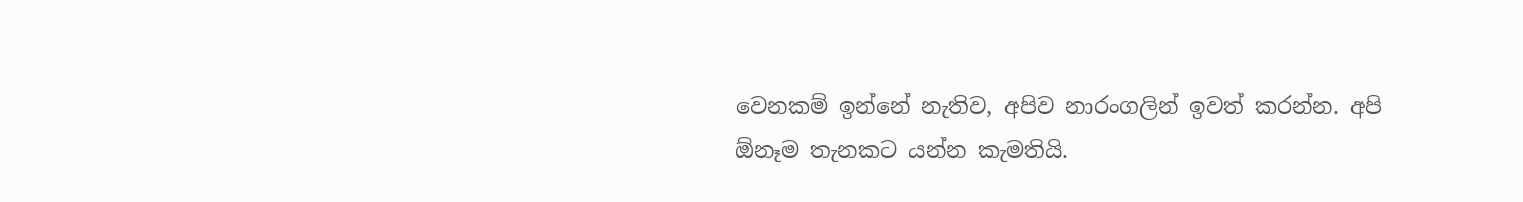වෙනකම් ඉන්නේ නැතිව, අපිව නාරංගලින් ඉවත් කරන්න. අපි ඕනෑම තැනකට යන්න කැමතියි.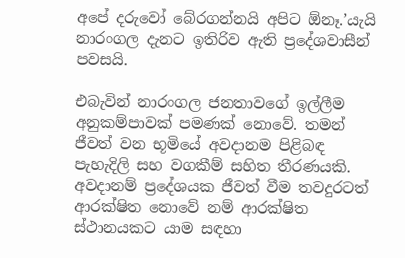අපේ දරුවෝ බේරගන්නයි අපිට ඕනෑ.’යැයි නාරංගල දැනට ඉතිරිව ඇති ප්‍රදේශවාසීන් පවසයි.

එබැවින් නාරංගල ජනතාවගේ ඉල්ලීම අනුකම්පාවක් පමණක් නොවේ. තමන් ජීවත් වන භූමියේ අවදානම පිළිබඳ පැහැදිලි සහ වගකීම් සහිත තීරණයකි. අවදානම් ප්‍රදේශයක ජීවත් වීම තවදුරටත් ආරක්ෂිත නොවේ නම් ආරක්ෂිත ස්ථානයකට යාම සඳහා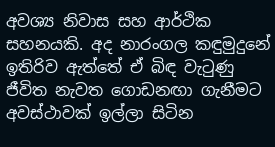අවශ්‍ය නිවාස සහ ආර්ථික සහනයකි. අද නාරංගල කඳුමුදුනේ ඉතිරිව ඇත්තේ ඒ බිඳ වැටුණු ජීවිත නැවත ගොඩනඟා ගැනීමට අවස්ථාවක් ඉල්ලා සිටින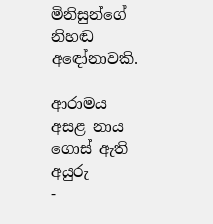මිනිසුන්ගේ නිහඬ අඳෝනාවකි.

ආරාමය අසළ නාය ගොස් ඇති අයුරු
-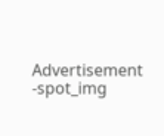Advertisement -spot_img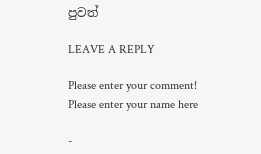පුවත්

LEAVE A REPLY

Please enter your comment!
Please enter your name here

-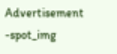Advertisement -spot_img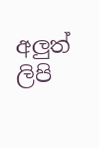අලුත් ලිපි